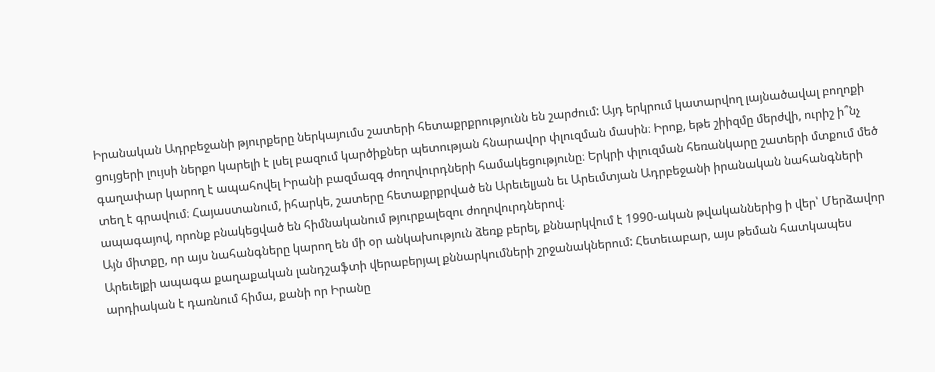Իրանական Ադրբեջանի թյուրքերը ներկայումս շատերի հետաքրքրությունն են շարժում: Այդ երկրում կատարվող լայնածավալ բողոքի ցույցերի լույսի ներքո կարելի է լսել բազում կարծիքներ պետության հնարավոր փլուզման մասին։ Իրոք, եթե շիիզմը մերժվի, ուրիշ ի՞նչ գաղափար կարող է ապահովել Իրանի բազմազգ ժողովուրդների համակեցությունը։ Երկրի փլուզման հեռանկարը շատերի մտքում մեծ տեղ է գրավում։ Հայաստանում, իհարկե, շատերը հետաքրքրված են Արեւելյան եւ Արեւմտյան Ադրբեջանի իրանական նահանգների ապագայով, որոնք բնակեցված են հիմնականում թյուրքալեզու ժողովուրդներով։
Այն միտքը, որ այս նահանգները կարող են մի օր անկախություն ձեռք բերել, քննարկվում է 1990-ական թվականներից ի վեր՝ Մերձավոր Արեւելքի ապագա քաղաքական լանդշաֆտի վերաբերյալ քննարկումների շրջանակներում: Հետեւաբար, այս թեման հատկապես արդիական է դառնում հիմա, քանի որ Իրանը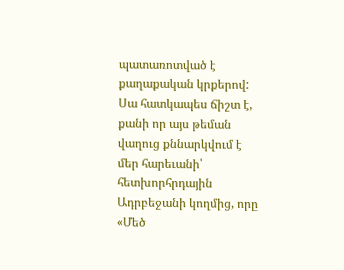պատառոտված է քաղաքական կրքերով: Սա հատկապես ճիշտ է, քանի որ այս թեման վաղուց քննարկվում է մեր հարեւանի՝ հետխորհրդային Ադրբեջանի կողմից, որը «Մեծ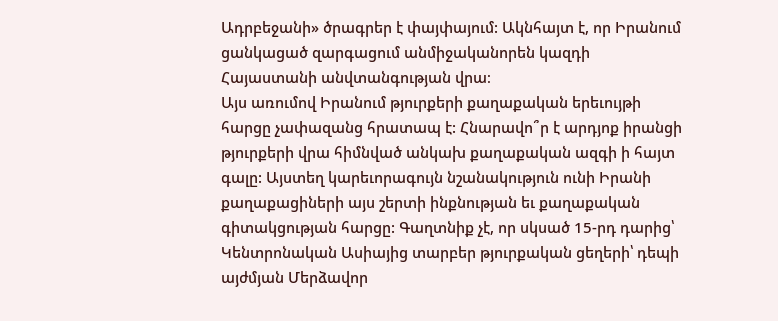Ադրբեջանի» ծրագրեր է փայփայում: Ակնհայտ է, որ Իրանում ցանկացած զարգացում անմիջականորեն կազդի Հայաստանի անվտանգության վրա։
Այս առումով Իրանում թյուրքերի քաղաքական երեւույթի հարցը չափազանց հրատապ է: Հնարավո՞ր է արդյոք իրանցի թյուրքերի վրա հիմնված անկախ քաղաքական ազգի ի հայտ գալը: Այստեղ կարեւորագույն նշանակություն ունի Իրանի քաղաքացիների այս շերտի ինքնության եւ քաղաքական գիտակցության հարցը: Գաղտնիք չէ, որ սկսած 15-րդ դարից՝ Կենտրոնական Ասիայից տարբեր թյուրքական ցեղերի՝ դեպի այժմյան Մերձավոր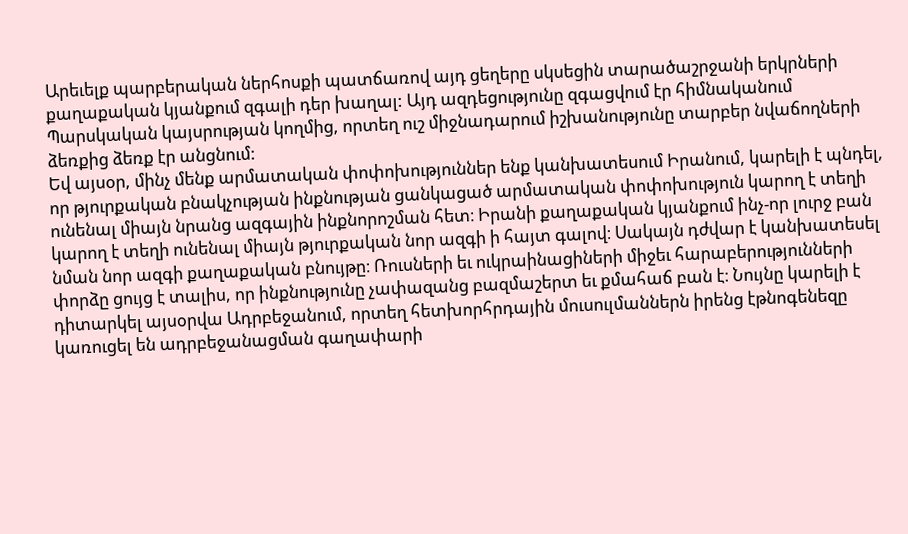Արեւելք պարբերական ներհոսքի պատճառով այդ ցեղերը սկսեցին տարածաշրջանի երկրների քաղաքական կյանքում զգալի դեր խաղալ: Այդ ազդեցությունը զգացվում էր հիմնականում Պարսկական կայսրության կողմից, որտեղ ուշ միջնադարում իշխանությունը տարբեր նվաճողների ձեռքից ձեռք էր անցնում:
Եվ այսօր, մինչ մենք արմատական փոփոխություններ ենք կանխատեսում Իրանում, կարելի է պնդել, որ թյուրքական բնակչության ինքնության ցանկացած արմատական փոփոխություն կարող է տեղի ունենալ միայն նրանց ազգային ինքնորոշման հետ։ Իրանի քաղաքական կյանքում ինչ-որ լուրջ բան կարող է տեղի ունենալ միայն թյուրքական նոր ազգի ի հայտ գալով։ Սակայն դժվար է կանխատեսել նման նոր ազգի քաղաքական բնույթը։ Ռուսների եւ ուկրաինացիների միջեւ հարաբերությունների փորձը ցույց է տալիս, որ ինքնությունը չափազանց բազմաշերտ եւ քմահաճ բան է։ Նույնը կարելի է դիտարկել այսօրվա Ադրբեջանում, որտեղ հետխորհրդային մուսուլմաններն իրենց էթնոգենեզը կառուցել են ադրբեջանացման գաղափարի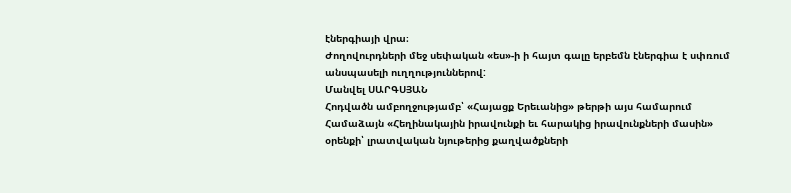էներգիայի վրա։
Ժողովուրդների մեջ սեփական «ես»-ի ի հայտ գալը երբեմն էներգիա է սփռում անսպասելի ուղղություններով:
Մանվել ՍԱՐԳՍՅԱՆ
Հոդվածն ամբողջությամբ՝ «Հայացք Երեւանից» թերթի այս համարում
Համաձայն «Հեղինակային իրավունքի եւ հարակից իրավունքների մասին» օրենքի՝ լրատվական նյութերից քաղվածքների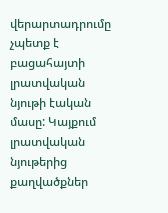վերարտադրումը չպետք է բացահայտի լրատվական նյութի էական մասը: Կայքում լրատվական նյութերից քաղվածքներ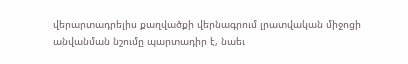վերարտադրելիս քաղվածքի վերնագրում լրատվական միջոցի անվանման նշումը պարտադիր է, նաեւ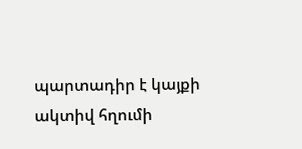պարտադիր է կայքի ակտիվ հղումի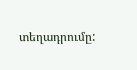տեղադրումը: